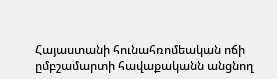Հայաստանի հունահռոմեական ոճի ըմբշամարտի հավաքականն անցնող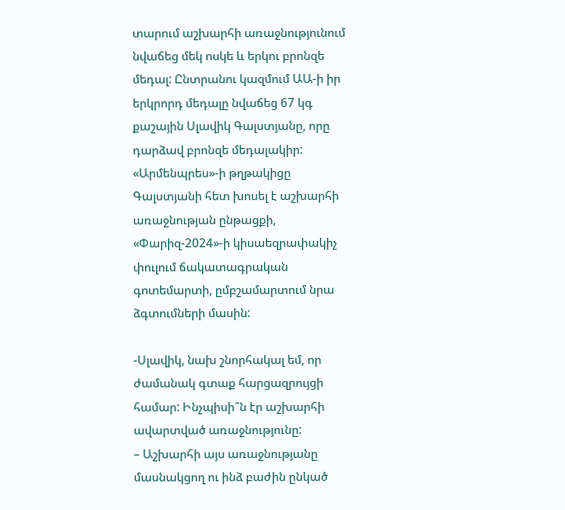տարում աշխարհի առաջնությունում նվաճեց մեկ ոսկե և երկու բրոնզե մեդալ: Ընտրանու կազմում ԱԱ-ի իր երկրորդ մեդալը նվաճեց 67 կգ քաշային Սլավիկ Գալստյանը, որը դարձավ բրոնզե մեդալակիր:
«Արմենպրես»-ի թղթակիցը Գալստյանի հետ խոսել է աշխարհի առաջնության ընթացքի, «Փարիզ-2024»-ի կիսաեզրափակիչ փուլում ճակատագրական գոտեմարտի, ըմբշամարտում նրա ձգտումների մասին:

-Սլավիկ, նախ շնորհակալ եմ, որ ժամանակ գտաք հարցազրույցի համար: Ինչպիսի՞ն էր աշխարհի ավարտված առաջնությունը:
– Աշխարհի այս առաջնությանը մասնակցող ու ինձ բաժին ընկած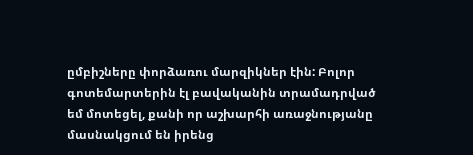ըմբիշները փորձառու մարզիկներ էին: Բոլոր գոտեմարտերին էլ բավականին տրամադրված եմ մոտեցել, քանի որ աշխարհի առաջնությանը մասնակցում են իրենց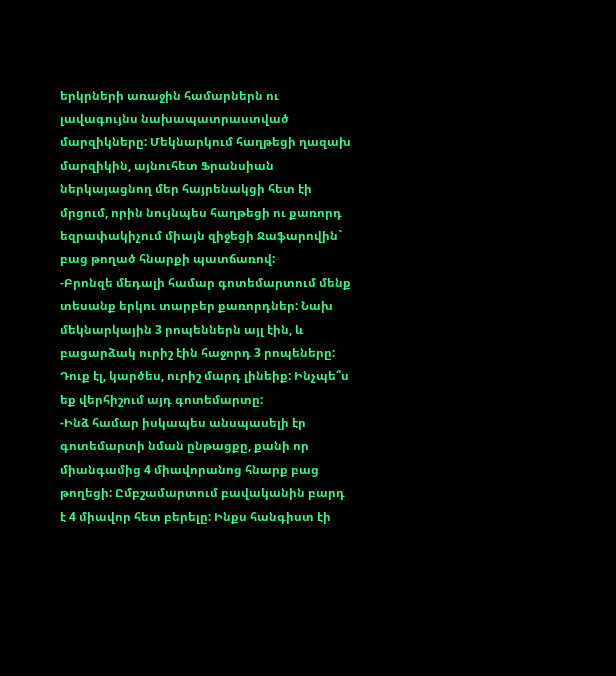երկրների առաջին համարներն ու լավագույնս նախապատրաստված մարզիկները: Մեկնարկում հաղթեցի ղազախ մարզիկին, այնուհետ Ֆրանսիան ներկայացնող մեր հայրենակցի հետ էի մրցում, որին նույնպես հաղթեցի ու քառորդ եզրափակիչում միայն զիջեցի Ջաֆարովին` բաց թողած հնարքի պատճառով:
-Բրոնզե մեդալի համար գոտեմարտում մենք տեսանք երկու տարբեր քառորդներ: Նախ մեկնարկային 3 րոպեններն այլ էին, և բացարձակ ուրիշ էին հաջորդ 3 րոպեները: Դուք էլ, կարծես, ուրիշ մարդ լինեիք: Ինչպե՞ս եք վերհիշում այդ գոտեմարտը:
-Ինձ համար իսկապես անսպասելի էր գոտեմարտի նման ընթացքը, քանի որ միանգամից 4 միավորանոց հնարք բաց թողեցի: Ըմբշամարտում բավականին բարդ է 4 միավոր հետ բերելը: Ինքս հանգիստ էի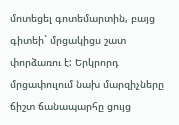մոտեցել գոտեմարտին, բայց գիտեի` մրցակիցս շատ փորձառու է: Երկրորդ մրցափուլում նախ մարզիչները ճիշտ ճանապարհը ցույց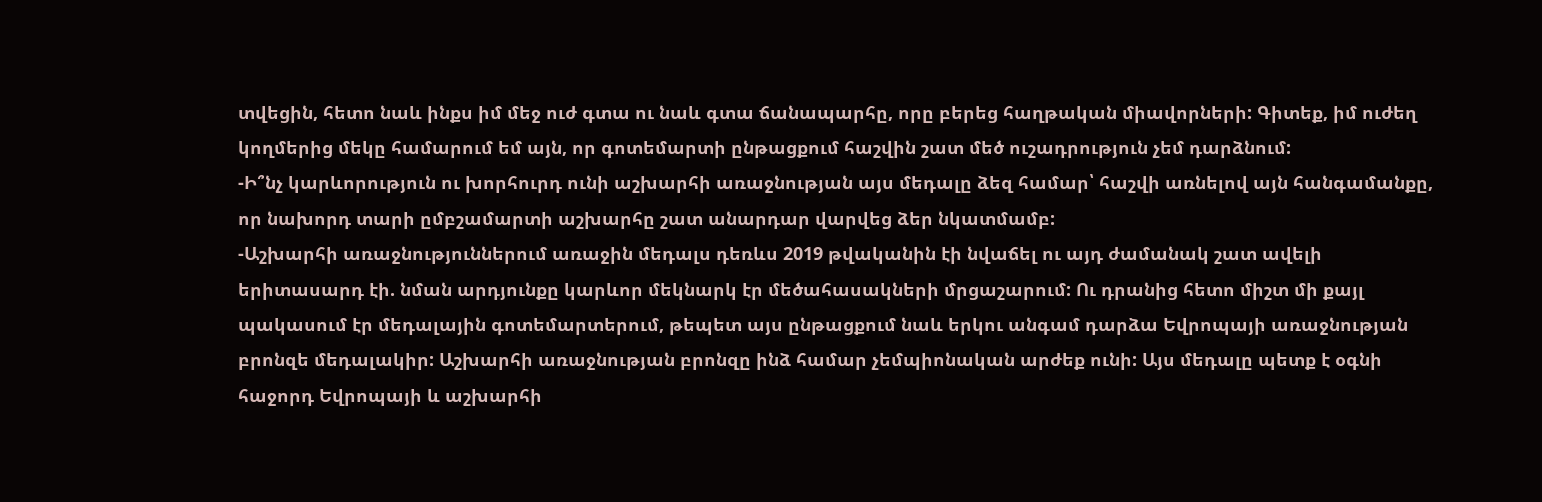տվեցին, հետո նաև ինքս իմ մեջ ուժ գտա ու նաև գտա ճանապարհը, որը բերեց հաղթական միավորների: Գիտեք, իմ ուժեղ կողմերից մեկը համարում եմ այն, որ գոտեմարտի ընթացքում հաշվին շատ մեծ ուշադրություն չեմ դարձնում:
-Ի՞նչ կարևորություն ու խորհուրդ ունի աշխարհի առաջնության այս մեդալը ձեզ համար՝ հաշվի առնելով այն հանգամանքը, որ նախորդ տարի ըմբշամարտի աշխարհը շատ անարդար վարվեց ձեր նկատմամբ:
-Աշխարհի առաջնություններում առաջին մեդալս դեռևս 2019 թվականին էի նվաճել ու այդ ժամանակ շատ ավելի երիտասարդ էի. նման արդյունքը կարևոր մեկնարկ էր մեծահասակների մրցաշարում: Ու դրանից հետո միշտ մի քայլ պակասում էր մեդալային գոտեմարտերում, թեպետ այս ընթացքում նաև երկու անգամ դարձա Եվրոպայի առաջնության բրոնզե մեդալակիր: Աշխարհի առաջնության բրոնզը ինձ համար չեմպիոնական արժեք ունի: Այս մեդալը պետք է օգնի հաջորդ Եվրոպայի և աշխարհի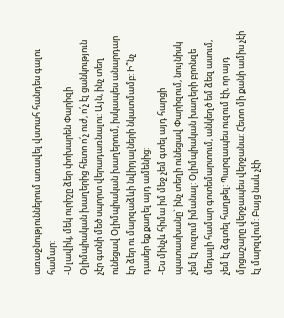առաջնություններում առավել վստահ հանդես գալու համար:
-Սլավիկ, մեկ ուրիշը ձեր փոխարեն Փարիզի Օլիմպիական խաղերից հետո ո՛չ ուժ, ո՛չ էլ ցանկություն չէր գտնի մեծ սպորտ վերադառնալու: Այն, ինչ տեղ ունեցավ Օլիմպիական խաղերում, իսկապես անարդար էր ձեր ու մարզաձևի նվիրյալների նկատմամբ: Ի՞նչ դասեր եք քաղել այդ ամենից:
-Ես մինչև հիմա իմ մեջ չեմ գտել այդ հարցի պատասխանը` ինչ տեղի ունեցավ Փարիզում, նույնիսկ չեմ էլ ուզում իմանալ: Օլիմպիական խաղերի բրոնզե մեդալի համար գոտեմարտում, անկեղծ եմ ձեզ ասում, չեմ էլ ձգտել հաղթել: Պարզապես ուզում էի, որ այդ մրցաշարը վերջապես վերջանա: Հետո մի քանի ամիս չէի էլ մարզվում: Բայց նաև չէի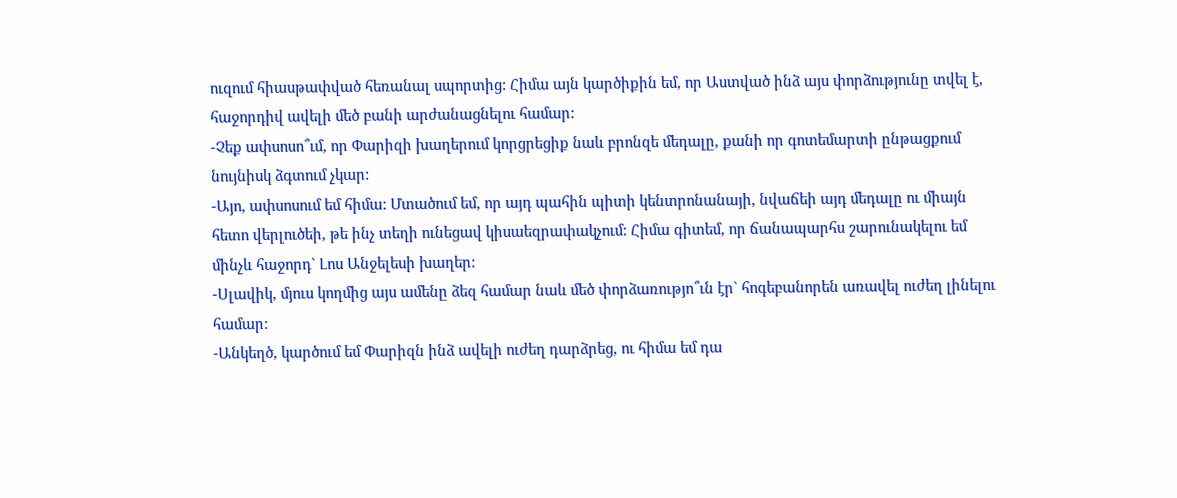ուզում հիասթափված հեռանալ սպորտից: Հիմա այն կարծիքին եմ, որ Աստված ինձ այս փորձությունը տվել է, հաջորդիվ ավելի մեծ բանի արժանացնելու համար:
-Չեք ափսոսո՞ւմ, որ Փարիզի խաղերում կորցրեցիք նաև բրոնզե մեդալը, քանի որ գոտեմարտի ընթացքում նույնիսկ ձգտում չկար:
-Այո, ափսոսում եմ հիմա: Մտածում եմ, որ այդ պահին պիտի կենտրոնանայի, նվաճեի այդ մեդալը ու միայն հետո վերլուծեի, թե ինչ տեղի ունեցավ կիսաեզրափակչում: Հիմա գիտեմ, որ ճանապարհս շարունակելու եմ մինչև հաջորդ` Լոս Անջելեսի խաղեր:
-Սլավիկ, մյուս կողմից այս ամենը ձեզ համար նաև մեծ փորձառությո՞ւն էր` հոգեբանորեն առավել ուժեղ լինելու համար:
-Անկեղծ, կարծում եմ Փարիզն ինձ ավելի ուժեղ դարձրեց, ու հիմա եմ դա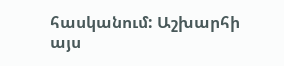հասկանում: Աշխարհի այս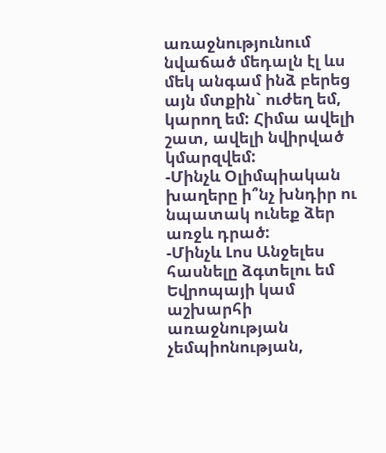առաջնությունում նվաճած մեդալն էլ ևս մեկ անգամ ինձ բերեց այն մտքին` ուժեղ եմ, կարող եմ: Հիմա ավելի շատ, ավելի նվիրված կմարզվեմ:
-Մինչև Օլիմպիական խաղերը ի՞նչ խնդիր ու նպատակ ունեք ձեր առջև դրած:
-Մինչև Լոս Անջելես հասնելը ձգտելու եմ Եվրոպայի կամ աշխարհի առաջնության չեմպիոնության,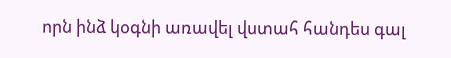որն ինձ կօգնի առավել վստահ հանդես գալ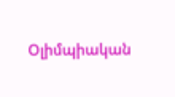Օլիմպիական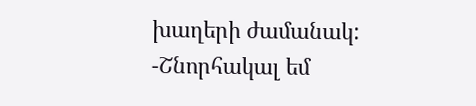խաղերի ժամանակ:
-Շնորհակալ եմ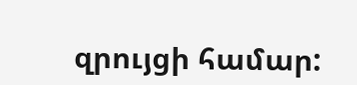զրույցի համար: